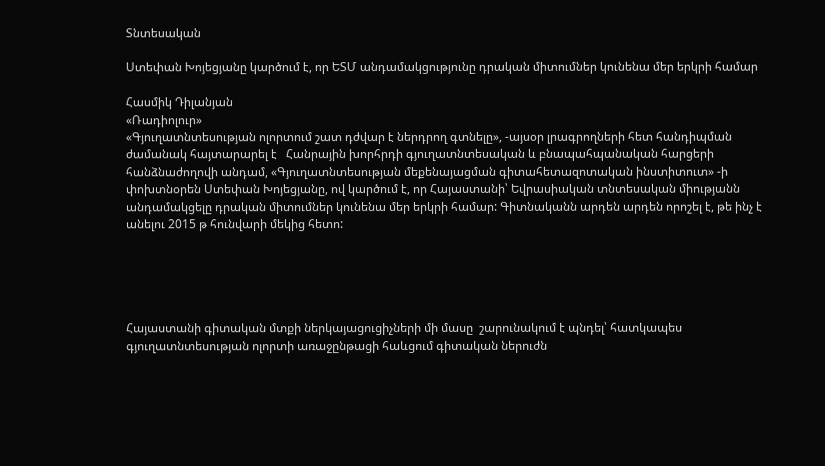Տնտեսական

Ստեփան Խոյեցյանը կարծում է, որ ԵՏՄ անդամակցությունը դրական միտումներ կունենա մեր երկրի համար

Հասմիկ Դիլանյան
«Ռադիոլուր»
«Գյուղատնտեսության ոլորտում շատ դժվար է ներդրող գտնելը», -այսօր լրագրողների հետ հանդիպման ժամանակ հայտարարել է   Հանրային խորհրդի գյուղատնտեսական և բնապահպանական հարցերի հանձնաժողովի անդամ, «Գյուղատնտեսության մեքենայացման գիտահետազոտական ինստիտուտ» -ի փոխտնօրեն Ստեփան Խոյեցյանը, ով կարծում է, որ Հայաստանի՝ Եվրասիական տնտեսական միությանն անդամակցելը դրական միտումներ կունենա մեր երկրի համար: Գիտնականն արդեն արդեն որոշել է, թե ինչ է անելու 2015 թ հունվարի մեկից հետո:





Հայաստանի գիտական մտքի ներկայացուցիչների մի մասը  շարունակում է պնդել՝ հատկապես գյուղատնտեսության ոլորտի առաջընթացի հաևցում գիտական ներուժն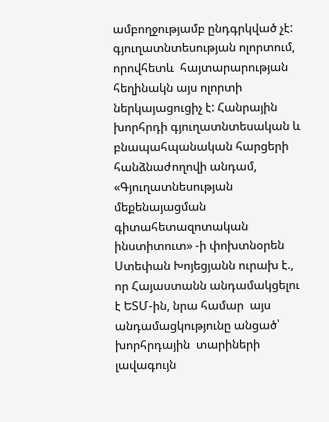ամբողջությամբ ընդգրկված չէ: գյուղատնտեսության ոլորտում, որովհետև  հայտարարության հեղինակն այս ոլորտի ներկայացուցիչ է: Հանրային խորհրդի գյուղատնտեսական և բնապահպանական հարցերի հանձնաժողովի անդամ,  «Գյուղատնեսության մեքենայացման գիտահետազոտական ինստիտուտ» -ի փոխտնօրեն Ստեփան Խոյեցյանն ուրախ է., որ Հայաստանն անդամակցելու է ԵՏՄ-ին, նրա համար  այս անդամացկությունը անցած՝ խորհրդային  տարիների լավագույն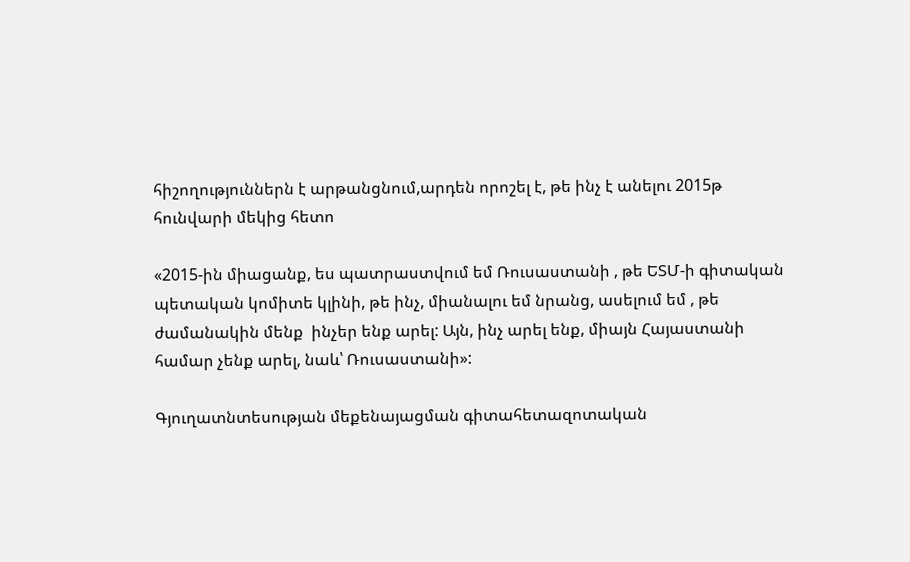հիշողություններն է արթանցնում,արդեն որոշել է, թե ինչ է անելու 2015թ հունվարի մեկից հետո

«2015-ին միացանք, ես պատրաստվում եմ Ռուսաստանի , թե ԵՏՄ-ի գիտական պետական կոմիտե կլինի, թե ինչ, միանալու եմ նրանց, ասելում եմ , թե  ժամանակին մենք  ինչեր ենք արել: Այն, ինչ արել ենք, միայն Հայաստանի համար չենք արել, նաև՝ Ռուսաստանի»:

Գյուղատնտեսության մեքենայացման գիտահետազոտական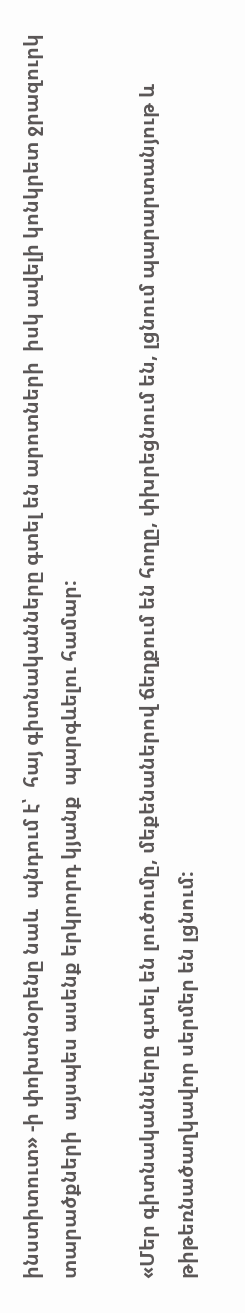ինստիտուտ» -ի փոխտնօրենը նաև  պնդում է՝  հայ գիտնականները գտել են արոտների  իսկ ավելի կոնկրետ ջրազուրկ տարածքների  այսպես ասենք երկրորդ կյանք  պարգևելու համար:

«Մեր գիտնականները գտել են լուծումը, մեքենաներով ճեղքում են հողը, փխրեցնում են, լցնում պարարտանյութ և թիթեռնածաղկավոր սերմեր են լցնում: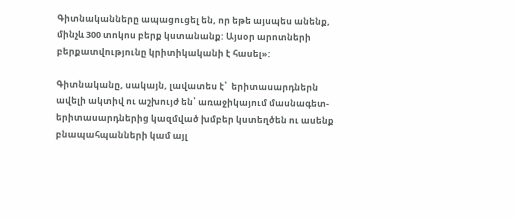Գիտնականները ապացուցել են, որ եթե այսպես անենք, մինչև 300 տոկոս բերք կստանանք: Այսօր արոտների բերքատվությունը կրիտիկականի է հասել»:

Գիտնականը, սակայն, լավատես է՝  երիտասարդներն ավելի ակտիվ ու աշխույժ են՝ առաջիկայում մասնագետ-երիտասարդներից կազմված խմբեր կստեղծեն ու ասենք բնապահպանների կամ այլ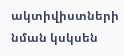ակտիվիստների նման կսկսեն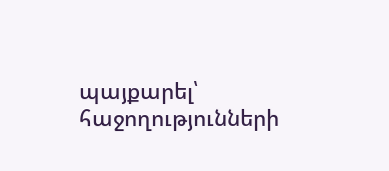պայքարել՝  հաջողությունների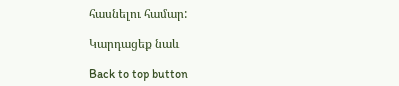հասնելու համար:

Կարդացեք նաև

Back to top button